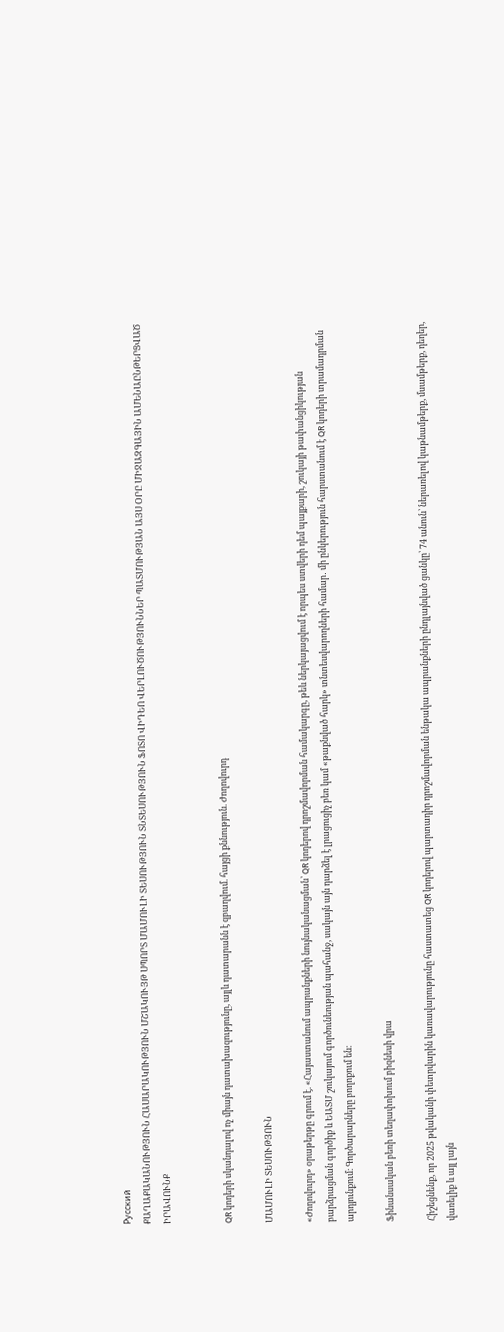Русский
ՔԱՂԱՔԱԿԱՆՈՒԹՅՈՒՆ ՀԱՍԱՐԱԿՈՒԹՅՈՒՆ ՄՇԱԿՈՒՅԹ ՍՊՈՐՏ ՄԱՄՈՒԼԻ ՏԵՍՈՒԹՅՈՒՆ ՏՆՏԵՍՈՒԹՅՈՒՆ ՖՈՏՈ ՎԻԴԵՈ ՎԵՐԼՈՒԾՈՒԹՅՈՒՆՆԵՐ ՊԱՏՄՈՒԹՅԱՆ ԱՅՍ ՕՐԸ ՄԻՋԱԶԳԱՅԻՆ ԱՄԵՆԱԸՆԹԵՐՑՎԱԾ ԻՐԱՎՈՒՆՔ


QR կոդերի սկանդալով ոչ միայն դատախազությունը, այլև դատարանն է զբաղվում. հայցի քննություն. Ժողովուրդ

ՄԱՄՈՒԼԻ ՏԵՍՈՒԹՅՈՒՆ

«Ժողովուրդ» օրաթերթը գրում է. «Հայաստանում ապրանքների նույնականացման՝ QR կոդերով դրոշմավորման համակարգը, թեև ներկայացվում է որպես ստվերի դեմ պայքարի, շուկայի թափանցիկության բարձրացման գործիք և ԵԱՏՄ շուկայում գործունեության պահանջ, սակայն այն դարձել է լրացուցիչ բեռ կամ «թաքնված հարկ» տնտեսվարողների համար․ մի ընկերություն հարստանում է QR կոդերի տրամադրման արդյունքում։ Գործարարները բողոքում են։

Ֆինանսական բեռի տեղափոխում բիզնեսի վրա

Հիշեցնենք, որ 2025 թվականի փետրվարին կառավարությունը հաստատեց QR կոդերով պարտադիր դրոշմավորման ենթակա ապրանքների ընդլայնված ցանկը՝ 74 անուն՝ ներառելով կաթնամթերք, մսամթերք, դեղեր, վառելիք և այլ լայն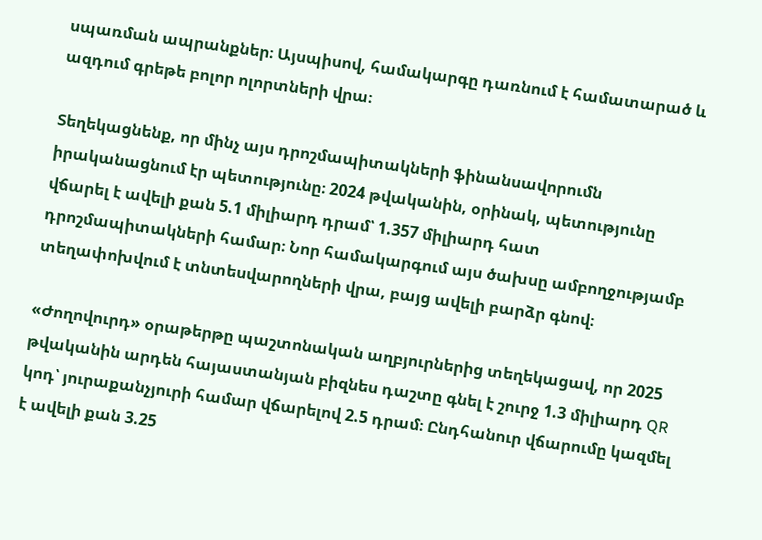սպառման ապրանքներ։ Այսպիսով, համակարգը դառնում է համատարած և ազդում գրեթե բոլոր ոլորտների վրա։

Տեղեկացնենք, որ մինչ այս դրոշմապիտակների ֆինանսավորումն իրականացնում էր պետությունը։ 2024 թվականին, օրինակ, պետությունը վճարել է ավելի քան 5.1 միլիարդ դրամ՝ 1.357 միլիարդ հատ դրոշմապիտակների համար։ Նոր համակարգում այս ծախսը ամբողջությամբ տեղափոխվում է տնտեսվարողների վրա, բայց ավելի բարձր գնով։

«Ժողովուրդ» օրաթերթը պաշտոնական աղբյուրներից տեղեկացավ, որ 2025 թվականին արդեն հայաստանյան բիզնես դաշտը գնել է շուրջ 1.3 միլիարդ QR կոդ՝ յուրաքանչյուրի համար վճարելով 2.5 դրամ։ Ընդհանուր վճարումը կազմել է ավելի քան 3.25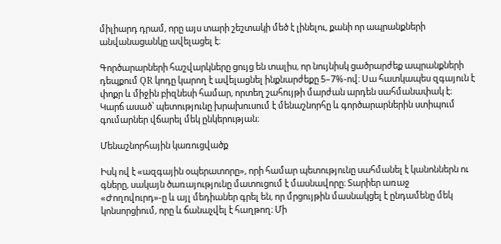միլիարդ դրամ, որը այս տարի շեշտակի մեծ է լինելու, քանի որ ապրանքների անվանացանկը ավելացել է։

Գործարարների հաշվարկները ցույց են տալիս, որ նույնիսկ ցածրարժեք ապրանքների դեպքում QR կոդը կարող է ավելացնել ինքնարժեքը 5–7%-ով։ Սա հատկապես զգայուն է փոքր և միջին բիզնեսի համար, որտեղ շահույթի մարժան արդեն սահմանափակ է։ Կարճ ասած՝ պետությունը խրախուսում է մենաշնորհը և գործարարներին ստիպում գումարներ վճարել մեկ ընկերության։

Մենաշնորհային կառուցվածք

Իսկ ով է «ազգային օպերատորը», որի համար պետությունը սահմանել է կանոններն ու գները, սակայն ծառայությունը մատուցում է մասնավորը։ Տարիեր առաջ «Ժողովուրդ»-ը և այլ մեդիաներ գրել են, որ մրցույթին մասնակցել է ընդամենը մեկ կոնսորցիում, որը և ճանաչվել է հաղթող։ Մի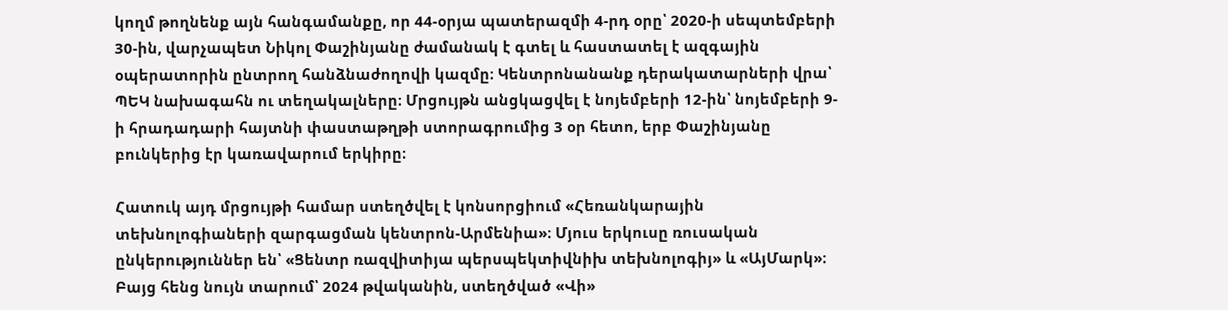կողմ թողնենք այն հանգամանքը, որ 44-օրյա պատերազմի 4-րդ օրը՝ 2020-ի սեպտեմբերի 30-ին, վարչապետ Նիկոլ Փաշինյանը ժամանակ է գտել և հաստատել է ազգային օպերատորին ընտրող հանձնաժողովի կազմը։ Կենտրոնանանք դերակատարների վրա՝ ՊԵԿ նախագահն ու տեղակալները։ Մրցույթն անցկացվել է նոյեմբերի 12-ին՝ նոյեմբերի 9-ի հրադադարի հայտնի փաստաթղթի ստորագրումից 3 օր հետո, երբ Փաշինյանը բունկերից էր կառավարում երկիրը։

Հատուկ այդ մրցույթի համար ստեղծվել է կոնսորցիում «Հեռանկարային տեխնոլոգիաների զարգացման կենտրոն-Արմենիա»։ Մյուս երկուսը ռուսական ընկերություններ են՝ «Ցենտր ռազվիտիյա պերսպեկտիվնիխ տեխնոլոգիյ» և «ԱյՄարկ»։ Բայց հենց նույն տարում՝ 2024 թվականին, ստեղծված «Վի»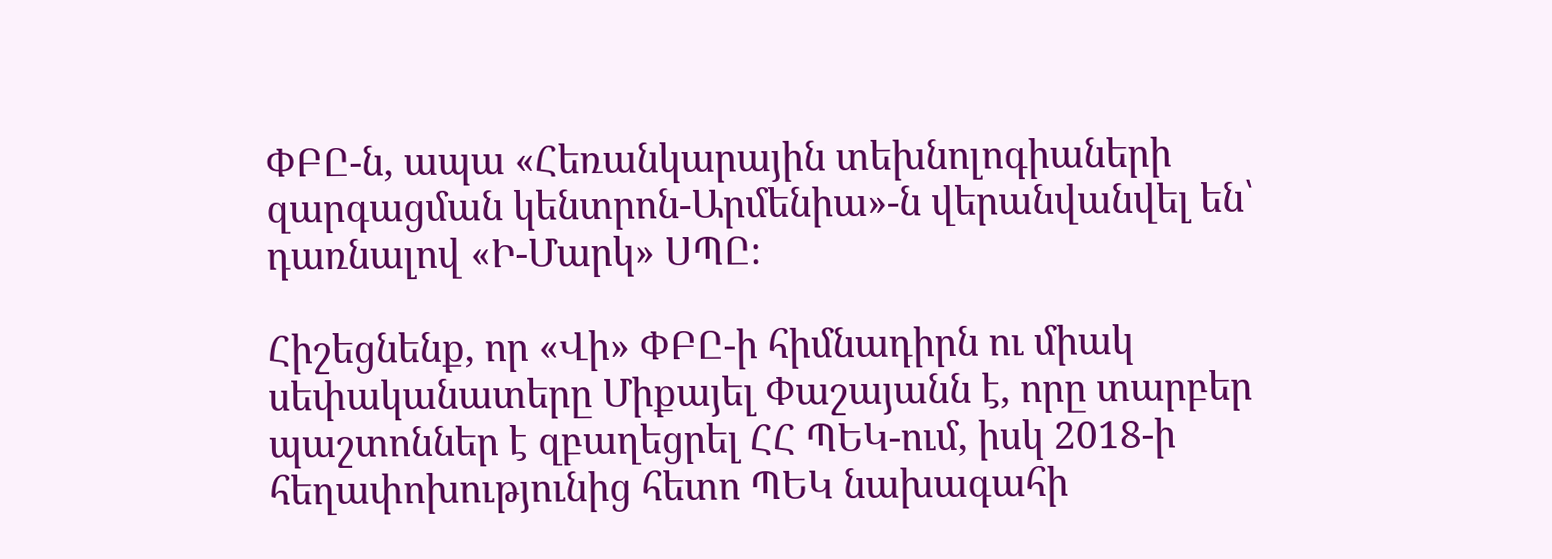ՓԲԸ-ն, ապա «Հեռանկարային տեխնոլոգիաների զարգացման կենտրոն-Արմենիա»-ն վերանվանվել են՝ դառնալով «Ի-Մարկ» ՍՊԸ։

Հիշեցնենք, որ «Վի» ՓԲԸ-ի հիմնադիրն ու միակ սեփականատերը Միքայել Փաշայանն է, որը տարբեր պաշտոններ է զբաղեցրել ՀՀ ՊԵԿ-ում, իսկ 2018-ի հեղափոխությունից հետո ՊԵԿ նախագահի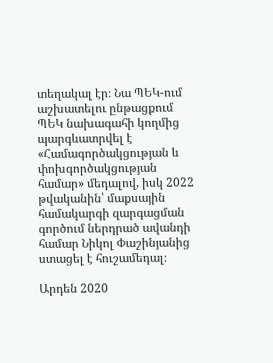տեղակալ էր։ Նա ՊԵԿ-ում աշխատելու ընթացքում ՊԵԿ նախագահի կողմից պարգևատրվել է «Համագործակցության և փոխգործակցության համար» մեդալով, իսկ 2022 թվականին՝ մաքսային համակարգի զարգացման գործում ներդրած ավանդի համար Նիկոլ Փաշինյանից ստացել է հուշամեդալ։

Արդեն 2020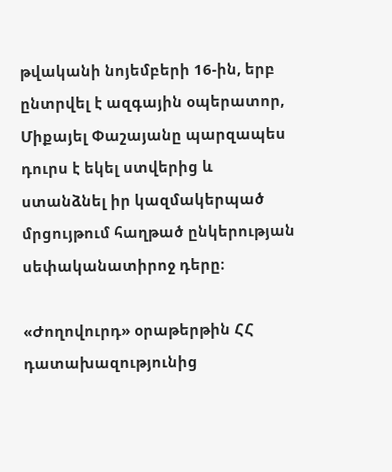թվականի նոյեմբերի 16-ին, երբ ընտրվել է ազգային օպերատոր, Միքայել Փաշայանը պարզապես դուրս է եկել ստվերից և ստանձնել իր կազմակերպած մրցույթում հաղթած ընկերության սեփականատիրոջ դերը։

«Ժողովուրդ» օրաթերթին ՀՀ դատախազությունից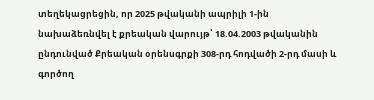տեղեկացրեցին, որ 2025 թվականի ապրիլի 1-ին նախաձեռնվել է քրեական վարույթ՝ 18.04.2003 թվականին ընդունված Քրեական օրենսգրքի 308-րդ հոդվածի 2-րդ մասի և գործող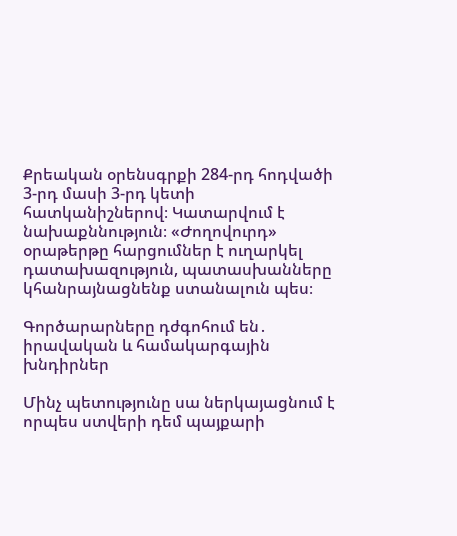Քրեական օրենսգրքի 284-րդ հոդվածի 3-րդ մասի 3-րդ կետի հատկանիշներով։ Կատարվում է նախաքննություն։ «Ժողովուրդ» օրաթերթը հարցումներ է ուղարկել դատախազություն, պատասխանները կհանրայնացնենք ստանալուն պես։

Գործարարները դժգոհում են․ իրավական և համակարգային խնդիրներ

Մինչ պետությունը սա ներկայացնում է որպես ստվերի դեմ պայքարի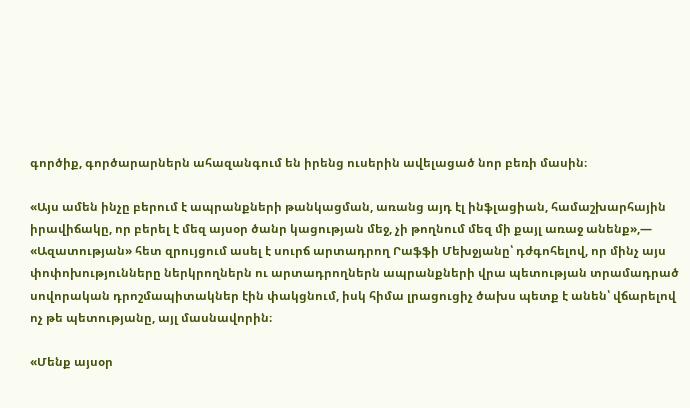գործիք, գործարարներն ահազանգում են իրենց ուսերին ավելացած նոր բեռի մասին։

«Այս ամեն ինչը բերում է ապրանքների թանկացման, առանց այդ էլ ինֆլացիան, համաշխարհային իրավիճակը, որ բերել է մեզ այսօր ծանր կացության մեջ, չի թողնում մեզ մի քայլ առաջ անենք»,— «Ազատության» հետ զրույցում ասել է սուրճ արտադրող Րաֆֆի Մեխջյանը՝ դժգոհելով, որ մինչ այս փոփոխությունները ներկրողներն ու արտադրողներն ապրանքների վրա պետության տրամադրած սովորական դրոշմապիտակներ էին փակցնում, իսկ հիմա լրացուցիչ ծախս պետք է անեն՝ վճարելով ոչ թե պետությանը, այլ մասնավորին։

«Մենք այսօր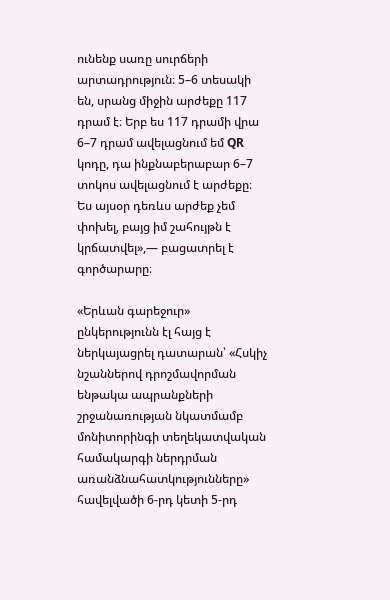ունենք սառը սուրճերի արտադրություն։ 5–6 տեսակի են, սրանց միջին արժեքը 117 դրամ է։ Երբ ես 117 դրամի վրա 6–7 դրամ ավելացնում եմ QR կոդը, դա ինքնաբերաբար 6–7 տոկոս ավելացնում է արժեքը։ Ես այսօր դեռևս արժեք չեմ փոխել, բայց իմ շահույթն է կրճատվել»,— բացատրել է գործարարը։

«Երևան գարեջուր» ընկերությունն էլ հայց է ներկայացրել դատարան՝ «Հսկիչ նշաններով դրոշմավորման ենթակա ապրանքների շրջանառության նկատմամբ մոնիտորինգի տեղեկատվական համակարգի ներդրման առանձնահատկությունները» հավելվածի 6-րդ կետի 5-րդ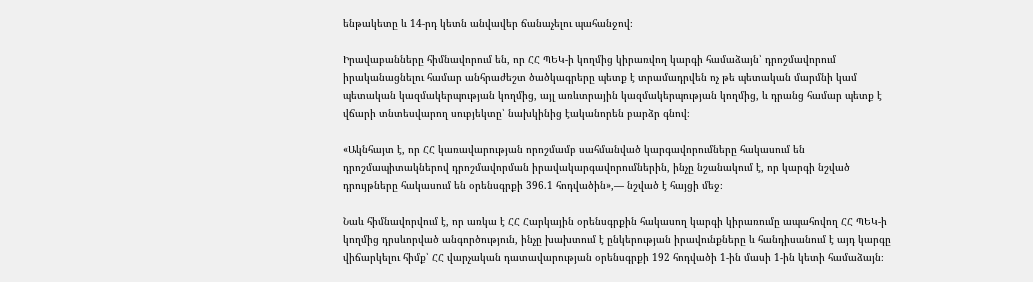ենթակետը և 14-րդ կետն անվավեր ճանաչելու պահանջով։

Իրավաբանները հիմնավորում են, որ ՀՀ ՊԵԿ-ի կողմից կիրառվող կարգի համաձայն՝ դրոշմավորում իրականացնելու համար անհրաժեշտ ծածկագրերը պետք է տրամադրվեն ոչ թե պետական մարմնի կամ պետական կազմակերպության կողմից, այլ առևտրային կազմակերպության կողմից, և դրանց համար պետք է վճարի տնտեսվարող սուբյեկտը՝ նախկինից էականորեն բարձր գնով։

«Ակնհայտ է, որ ՀՀ կառավարության որոշմամբ սահմանված կարգավորումները հակասում են դրոշմապիտակներով դրոշմավորման իրավակարգավորումներին, ինչը նշանակում է, որ կարգի նշված դրույթները հակասում են օրենսգրքի 396.1 հոդվածին»,— նշված է հայցի մեջ։

Նաև հիմնավորվում է, որ առկա է ՀՀ Հարկային օրենսգրքին հակասող կարգի կիրառումը ապահովող ՀՀ ՊԵԿ-ի կողմից դրսևորված անգործություն, ինչը խախտում է ընկերության իրավունքները և հանդիսանում է այդ կարգը վիճարկելու հիմք՝ ՀՀ վարչական դատավարության օրենսգրքի 192 հոդվածի 1-ին մասի 1-ին կետի համաձայն։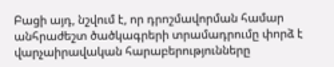Բացի այդ, նշվում է, որ դրոշմավորման համար անհրաժեշտ ծածկագրերի տրամադրումը փորձ է վարչաիրավական հարաբերությունները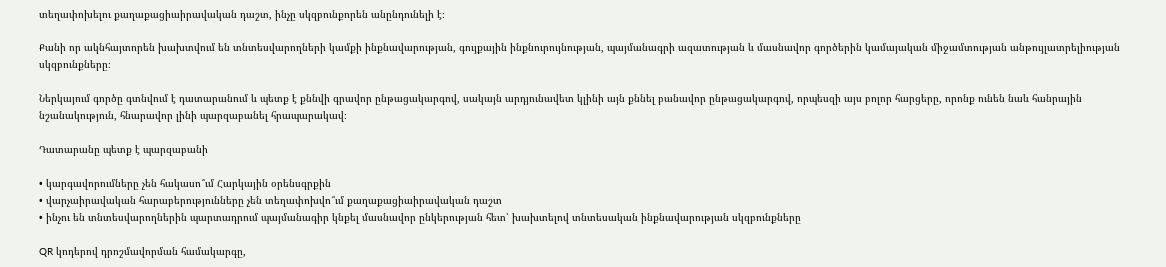տեղափոխելու քաղաքացիաիրավական դաշտ, ինչը սկզբունքորեն անընդունելի է։

Քանի որ ակնհայտորեն խախտվում են տնտեսվարողների կամքի ինքնավարության, գույքային ինքնուրույնության, պայմանագրի ազատության և մասնավոր գործերին կամայական միջամտության անթույլատրելիության սկզբունքները։

Ներկայում գործը գտնվում է դատարանում և պետք է քննվի գրավոր ընթացակարգով, սակայն արդյունավետ կլինի այն քննել բանավոր ընթացակարգով, որպեսզի այս բոլոր հարցերը, որոնք ունեն նաև հանրային նշանակություն, հնարավոր լինի պարզաբանել հրապարակավ։

Դատարանը պետք է պարզաբանի

• կարգավորումները չեն հակասո՞ւմ Հարկային օրենսգրքին
• վարչաիրավական հարաբերությունները չեն տեղափոխվո՞ւմ քաղաքացիաիրավական դաշտ
• ինչու են տնտեսվարողներին պարտադրում պայմանագիր կնքել մասնավոր ընկերության հետ՝ խախտելով տնտեսական ինքնավարության սկզբունքները

QR կոդերով դրոշմավորման համակարգը,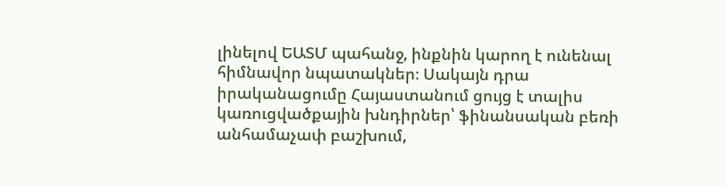լինելով ԵԱՏՄ պահանջ, ինքնին կարող է ունենալ հիմնավոր նպատակներ։ Սակայն դրա իրականացումը Հայաստանում ցույց է տալիս կառուցվածքային խնդիրներ՝ ֆինանսական բեռի անհամաչափ բաշխում,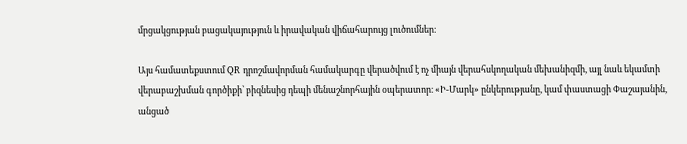մրցակցության բացակայություն և իրավական վիճահարույց լուծումներ։

Այս համատեքստում QR դրոշմավորման համակարգը վերածվում է ոչ միայն վերահսկողական մեխանիզմի, այլ նաև եկամտի վերաբաշխման գործիքի՝ բիզնեսից դեպի մենաշնորհային օպերատոր։ «Ի-Մարկ» ընկերությանը, կամ փաստացի Փաշայանին, անցած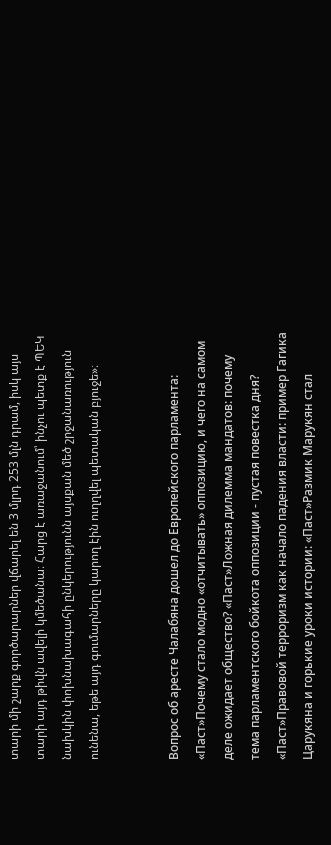տարի մի շարք գործարարներ վճարել են 3 մլրդ 253 մլն դրամ, իսկ այս տարի այդ թիվն ավելի կմեծանա։ Հարց է առաջանում՝ ինչու պետք է ՊԵԿ նախկին փոխնախագահի ընկերությունն այսքան մեծ շրջանառություն ունենա, եթե այդ գումարները կարող էին ուղղվել պետական բյուջե»։


Вопрос об аресте Чалабяна дошел до Европейского парламента: «Паст»Почему стало модно «отчитывать» оппозицию, и чего на самом деле ожидает общество? «Паст»Ложная дилемма мандатов: почему тема парламентского бойкота оппозиции - пустая повестка дня? «Паст»Правовой терроризм как начало падения власти: пример Гагика Царукяна и горькие уроки истории: «Паст»Размик Марукян стал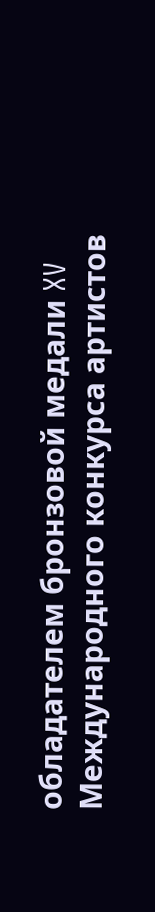обладателем бронзовой медали XV Международного конкурса артистов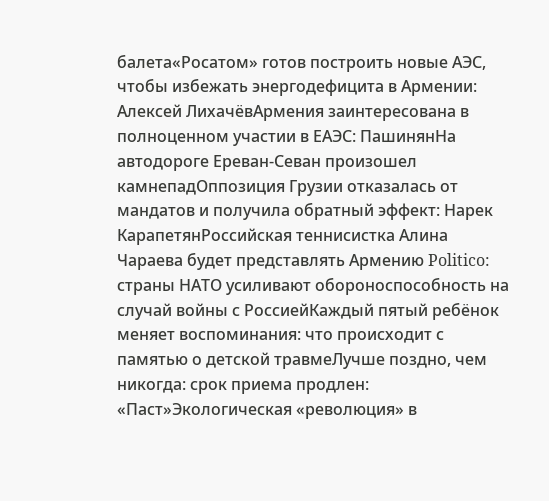балета«Росатом» готов построить новые АЭС, чтобы избежать энергодефицита в Армении: Алексей ЛихачёвАрмения заинтересована в полноценном участии в ЕАЭС: ПашинянНа автодороге Ереван-Севан произошел камнепадОппозиция Грузии отказалась от мандатов и получила обратный эффект: Нарек КарапетянРоссийская теннисистка Алина Чараева будет представлять Армению Politico: страны НАТО усиливают обороноспособность на случай войны с РоссиейКаждый пятый ребёнок меняет воспоминания: что происходит с памятью о детской травмеЛучше поздно, чем никогда: срок приема продлен: «Паст»Экологическая «революция» в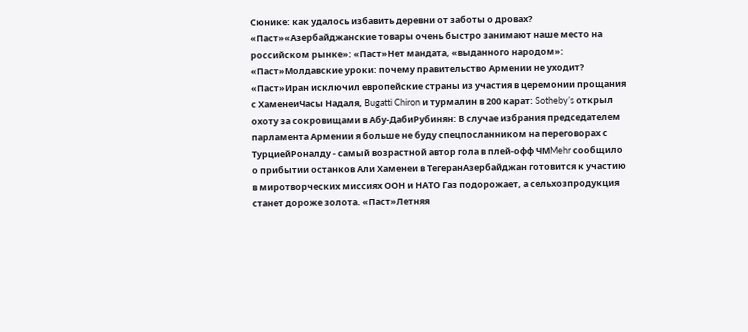Сюнике: как удалось избавить деревни от заботы о дровах? «Паст»«Азербайджанские товары очень быстро занимают наше место на российском рынке»: «Паст»Нет мандата, «выданного народом»: «Паст»Молдавские уроки: почему правительство Армении не уходит? «Паст»Иран исключил европейские страны из участия в церемонии прощания с ХаменеиЧасы Надаля, Bugatti Chiron и турмалин в 200 карат: Sotheby’s открыл охоту за сокровищами в Абу-ДабиРубинян: В случае избрания председателем парламента Армении я больше не буду спецпосланником на переговорах с ТурциейРоналду - самый возрастной автор гола в плей-офф ЧМMehr сообщило о прибытии останков Али Хаменеи в ТегеранАзербайджан готовится к участию в миротворческих миссиях ООН и НАТО Газ подорожает, а сельхозпродукция станет дороже золота. «Паст»Летняя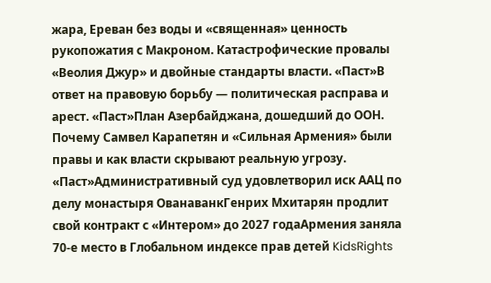жара, Ереван без воды и «священная» ценность рукопожатия с Макроном. Катастрофические провалы «Веолия Джур» и двойные стандарты власти. «Паст»В ответ на правовую борьбу — политическая расправа и арест. «Паст»План Азербайджана, дошедший до ООН. Почему Самвел Карапетян и «Сильная Армения» были правы и как власти скрывают реальную угрозу. «Паст»Административный суд удовлетворил иск ААЦ по делу монастыря ОванаванкГенрих Мхитарян продлит свой контракт с «Интером» до 2027 годаАрмения заняла 70-е место в Глобальном индексе прав детей KidsRights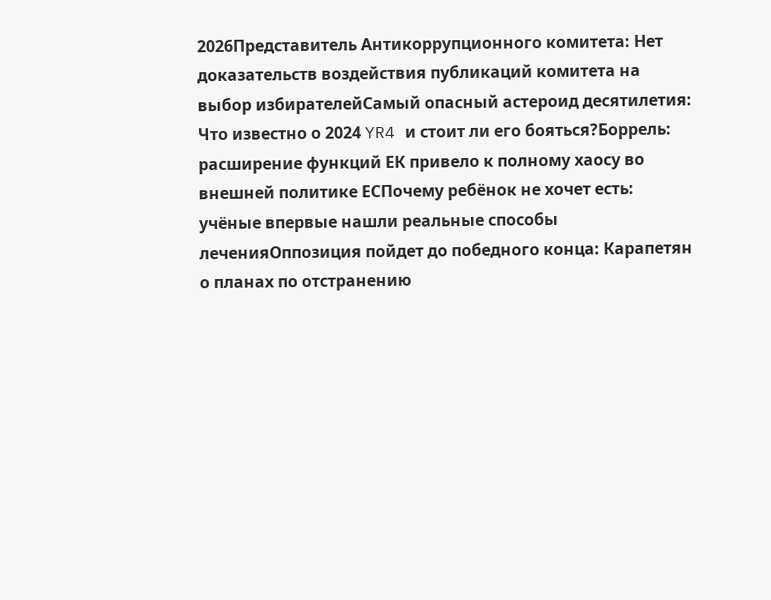2026Представитель Антикоррупционного комитета: Нет доказательств воздействия публикаций комитета на выбор избирателейСамый опасный астероид десятилетия: Что известно о 2024 YR4 и стоит ли его бояться?Боррель: расширение функций ЕК привело к полному хаосу во внешней политике ЕСПочему ребёнок не хочет есть: учёные впервые нашли реальные способы леченияОппозиция пойдет до победного конца: Карапетян о планах по отстранению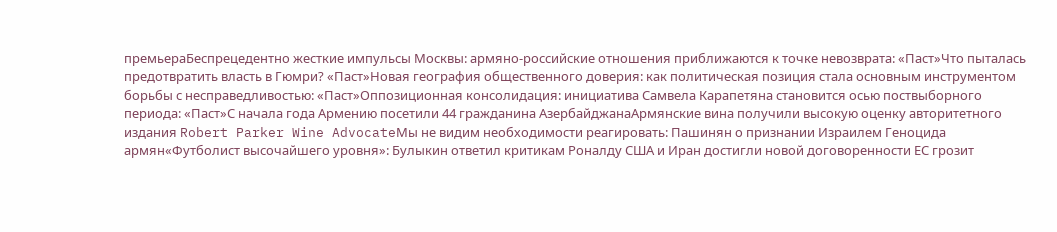премьераБеспрецедентно жесткие импульсы Москвы: армяно-российские отношения приближаются к точке невозврата: «Паст»Что пыталась предотвратить власть в Гюмри? «Паст»Новая география общественного доверия: как политическая позиция стала основным инструментом борьбы с несправедливостью: «Паст»Оппозиционная консолидация: инициатива Самвела Карапетяна становится осью поствыборного периода: «Паст»С начала года Армению посетили 44 гражданина АзербайджанаАрмянские вина получили высокую оценку авторитетного издания Robert Parker Wine AdvocateМы не видим необходимости реагировать: Пашинян о признании Израилем Геноцида армян«Футболист высочайшего уровня»: Булыкин ответил критикам Роналду США и Иран достигли новой договоренности ЕС грозит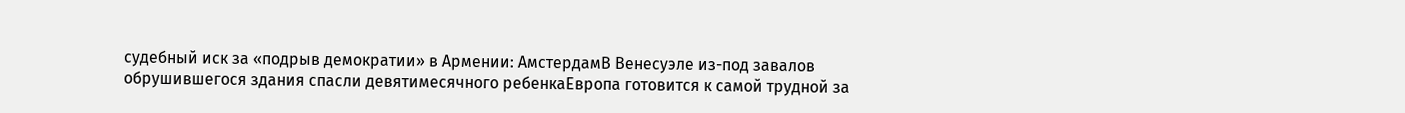судебный иск за «подрыв демократии» в Армении: АмстердамВ Венесуэле из-под завалов обрушившегося здания спасли девятимесячного ребенкаЕвропа готовится к самой трудной за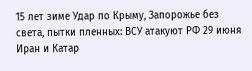15 лет зиме Удар по Крыму, Запорожье без света, пытки пленных: ВСУ атакуют РФ 29 июня Иран и Катар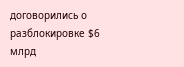договорились о разблокировке $6 млрд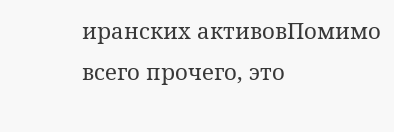иранских активовПомимо всего прочего, это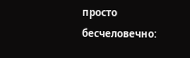просто бесчеловечно: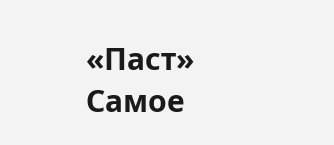«Паст»
Самое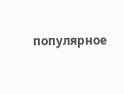популярное